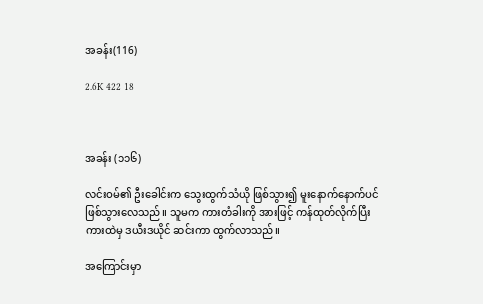အခန်း(116)

2.6K 422 18



အခန်း (၁၁၆)

လင်းဝမ်၏ ဦးခေါင်းက သွေးထွက်သံယို ဖြစ်သွား၍ မူးနောက်နောက်ပင် ဖြစ်သွားလေသည်။ သူမက ကားတံခါးကို အားဖြင့် ကန်ထုတ်လိုက်ပြီး ကားထဲမှ ဒယီးဒယိုင် ဆင်းကာ ထွက်လာသည်။

အကြောင်းမှာ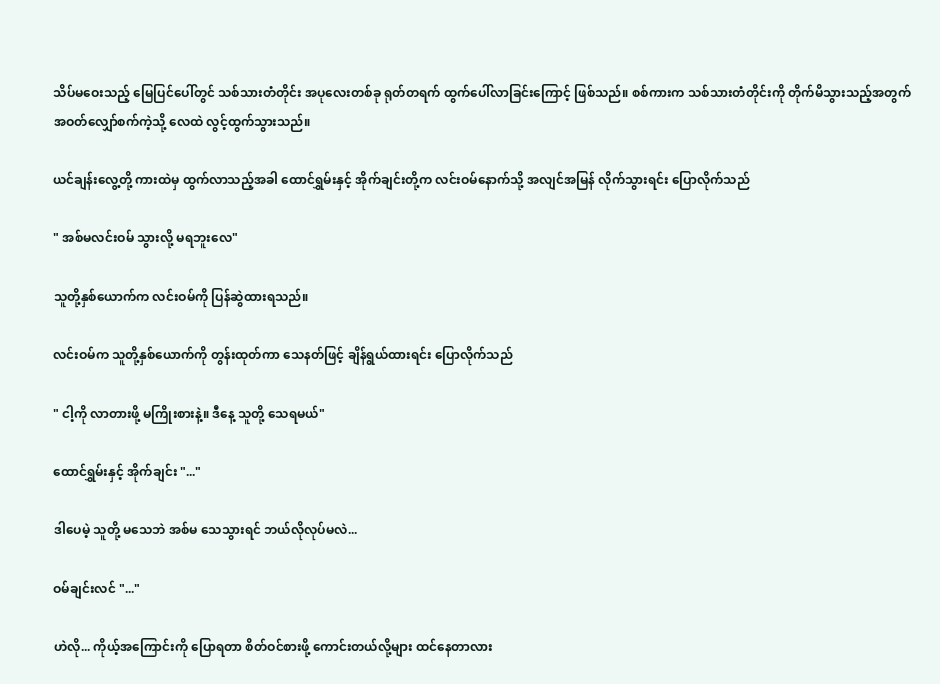သိပ်မဝေးသည့် မြေပြင်ပေါ်တွင် သစ်သားတံတိုင်း အပုလေးတစ်ခု ရုတ်တရက် ထွက်ပေါ်လာခြင်းကြောင့် ဖြစ်သည်။ စစ်ကားက သစ်သားတံတိုင်းကို တိုက်မိသွားသည့်အတွက် အဝတ်လျှော်စက်ကဲ့သို့ လေထဲ လွင့်ထွက်သွားသည်။

ယင်ချန်းလွေ့တို့ ကားထဲမှ ထွက်လာသည့်အခါ ထောင်ရွှမ်းနှင့် အိုက်ချင်းတို့က လင်းဝမ်နောက်သို့ အလျင်အမြန် လိုက်သွားရင်း ပြောလိုက်သည်

" အစ်မလင်းဝမ် သွားလို့ မရဘူးလေ"

သူတို့နှစ်ယောက်က လင်းဝမ်ကို ပြန်ဆွဲထားရသည်။

လင်းဝမ်က သူတို့နှစ်ယောက်ကို တွန်းထုတ်ကာ သေနတ်ဖြင့် ချိန်ရွယ်ထားရင်း ပြောလိုက်သည်

" ငါ့ကို လာတားဖို့ မကြိုးစားနဲ့။ ဒီနေ့ သူတို့ သေရမယ်"

ထောင်ရွှမ်းနှင့် အိုက်ချင်း "..."

ဒါပေမဲ့ သူတို့ မသေဘဲ အစ်မ သေသွားရင် ဘယ်လိုလုပ်မလဲ...

ဝမ်ချင်းလင် "..."

ဟဲလို... ကိုယ့်အကြောင်းကို ပြောရတာ စိတ်ဝင်စားဖို့ ကောင်းတယ်လို့များ ထင်နေတာလား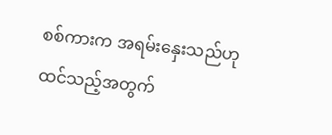စစ်ကားက အရမ်းနှေးသည်ဟု ထင်သည့်အတွက်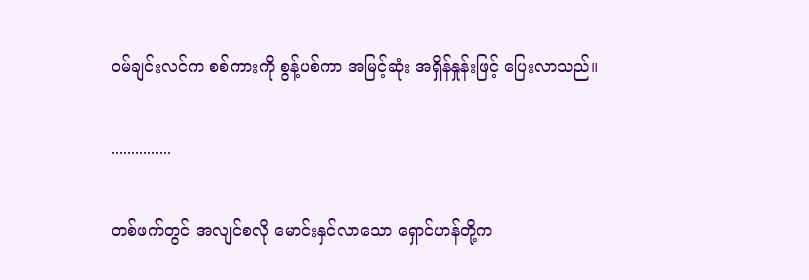ဝမ်ချင်းလင်က စစ်ကားကို စွန့်ပစ်ကာ အမြင့်ဆုံး အရှိန်နှုန်းဖြင့် ပြေးလာသည်။

...............

တစ်ဖက်တွင် အလျင်စလို မောင်းနှင်လာသော ရှောင်ဟန်တို့က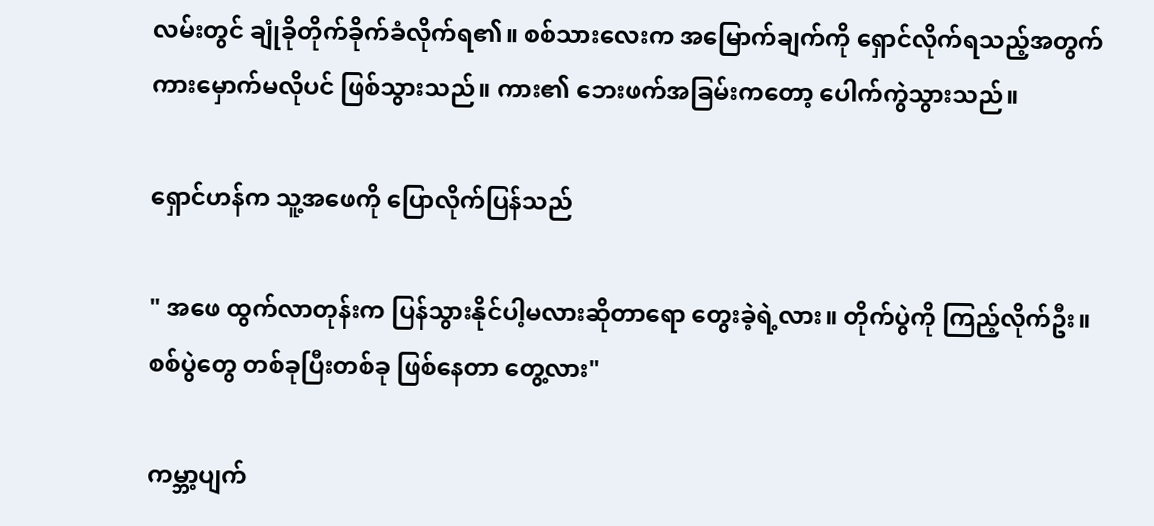လမ်းတွင် ချုံခိုတိုက်ခိုက်ခံလိုက်ရ၏။ စစ်သားလေးက အမြောက်ချက်ကို ရှောင်လိုက်ရသည့်အတွက် ကားမှောက်မလိုပင် ဖြစ်သွားသည်။ ကား၏ ဘေးဖက်အခြမ်းကတော့ ပေါက်ကွဲသွားသည်။

ရှောင်ဟန်က သူ့အဖေကို ပြောလိုက်ပြန်သည်

" အဖေ ထွက်လာတုန်းက ပြန်သွားနိုင်ပါ့မလားဆိုတာရော တွေးခဲ့ရဲ့လား။ တိုက်ပွဲကို ကြည့်လိုက်ဦး။ စစ်ပွဲတွေ တစ်ခုပြီးတစ်ခု ဖြစ်နေတာ တွေ့လား"

ကမ္ဘာ့ပျက်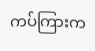ကပ်ကြားက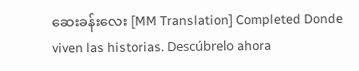ဆေးခန်းလေး [MM Translation] Completed Donde viven las historias. Descúbrelo ahora